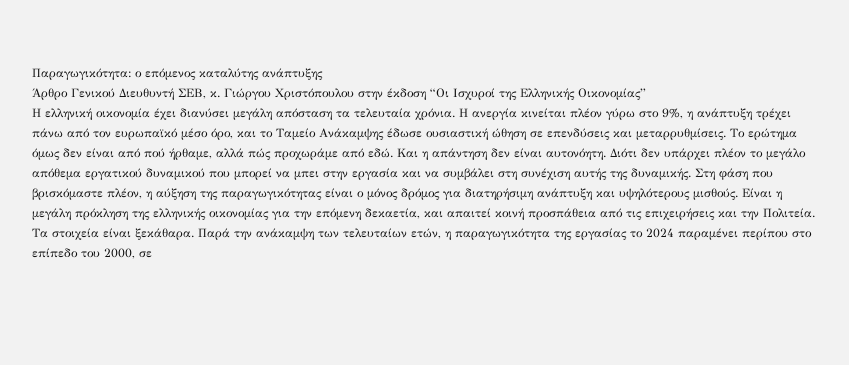Παραγωγικότητα: ο επόμενος καταλύτης ανάπτυξης
Άρθρο Γενικού Διευθυντή ΣΕΒ, κ. Γιώργου Χριστόπουλου στην έκδοση “Οι Ισχυροί της Ελληνικής Οικονομίας”
Η ελληνική οικονομία έχει διανύσει μεγάλη απόσταση τα τελευταία χρόνια. Η ανεργία κινείται πλέον γύρω στο 9%, η ανάπτυξη τρέχει πάνω από τον ευρωπαϊκό μέσο όρο, και το Ταμείο Ανάκαμψης έδωσε ουσιαστική ώθηση σε επενδύσεις και μεταρρυθμίσεις. Το ερώτημα όμως δεν είναι από πού ήρθαμε, αλλά πώς προχωράμε από εδώ. Και η απάντηση δεν είναι αυτονόητη. Διότι δεν υπάρχει πλέον το μεγάλο απόθεμα εργατικού δυναμικού που μπορεί να μπει στην εργασία και να συμβάλει στη συνέχιση αυτής της δυναμικής. Στη φάση που βρισκόμαστε πλέον, η αύξηση της παραγωγικότητας είναι ο μόνος δρόμος για διατηρήσιμη ανάπτυξη και υψηλότερους μισθούς. Είναι η μεγάλη πρόκληση της ελληνικής οικονομίας για την επόμενη δεκαετία, και απαιτεί κοινή προσπάθεια από τις επιχειρήσεις και την Πολιτεία.
Τα στοιχεία είναι ξεκάθαρα. Παρά την ανάκαμψη των τελευταίων ετών, η παραγωγικότητα της εργασίας το 2024 παραμένει περίπου στο επίπεδο του 2000, σε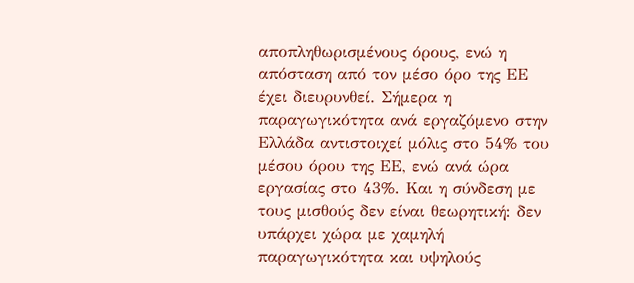αποπληθωρισμένους όρους, ενώ η απόσταση από τον μέσο όρο της ΕΕ έχει διευρυνθεί. Σήμερα η παραγωγικότητα ανά εργαζόμενο στην Ελλάδα αντιστοιχεί μόλις στο 54% του μέσου όρου της ΕΕ, ενώ ανά ώρα εργασίας στο 43%. Και η σύνδεση με τους μισθούς δεν είναι θεωρητική: δεν υπάρχει χώρα με χαμηλή παραγωγικότητα και υψηλούς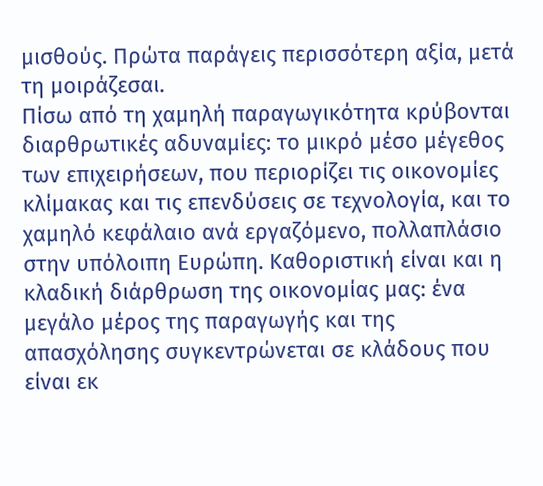μισθούς. Πρώτα παράγεις περισσότερη αξία, μετά τη μοιράζεσαι.
Πίσω από τη χαμηλή παραγωγικότητα κρύβονται διαρθρωτικές αδυναμίες: το μικρό μέσο μέγεθος των επιχειρήσεων, που περιορίζει τις οικονομίες κλίμακας και τις επενδύσεις σε τεχνολογία, και το χαμηλό κεφάλαιο ανά εργαζόμενο, πολλαπλάσιο στην υπόλοιπη Ευρώπη. Καθοριστική είναι και η κλαδική διάρθρωση της οικονομίας μας: ένα μεγάλο μέρος της παραγωγής και της απασχόλησης συγκεντρώνεται σε κλάδους που είναι εκ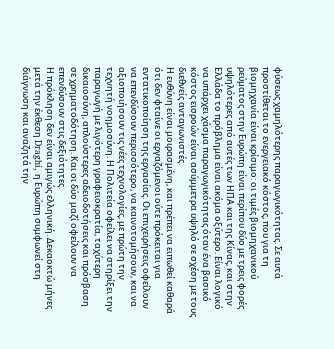φύσεως χαμηλότερης παραγωγικότητας. Σε αυτά προστίθεται το ενεργειακό κόστος, που για τη βιομηχανία είναι κρίσιμο: οι τιμές βιομηχανικού ρεύματος στην Ευρώπη είναι περίπου δύο με τρεις φορές υψηλότερες από αυτές των ΗΠΑ και της Κίνας, και στην Ελλάδα το πρόβλημα είναι ακόμα οξύτερο. Είναι λογικό να υπάρχει χάσμα παραγωγικότητας όταν ένα βασικό κόστος εισροών είναι ασύμμετρα υψηλό σε σχέση με τους διεθνείς ανταγωνιστές.
Η ευθύνη είναι μοιρασμένη, και πρέπει να ειπωθεί καθαρά ότι δεν φταίνε οι εργαζόμενοι ούτε πρόκειται για εντατικοποίηση της εργασίας. Οι επιχειρήσεις οφείλουν να επενδύσουν περισσότερο, να καινοτομήσουν, και να αξιοποιήσουν τις νέες τεχνολογίες, με πρώτη την τεχνητή νοημοσύνη. Η Πολιτεία οφείλει να στηρίξει την παραγωγή με λιγότερη γραφειοκρατία, ταχύτερη δικαιοσύνη, απλούστερες αδειοδοτήσεις και πρόσβαση σε χρηματοδότηση. Και οι δύο μαζί οφείλουν να επενδύσουν στις δεξιότητες.
Η πρόκληση δεν είναι αμιγώς ελληνική. Δεκαοκτώ μήνες μετά την έκθεση Draghi, η Ευρώπη συμφωνεί στη διάγνωση και αναζητά την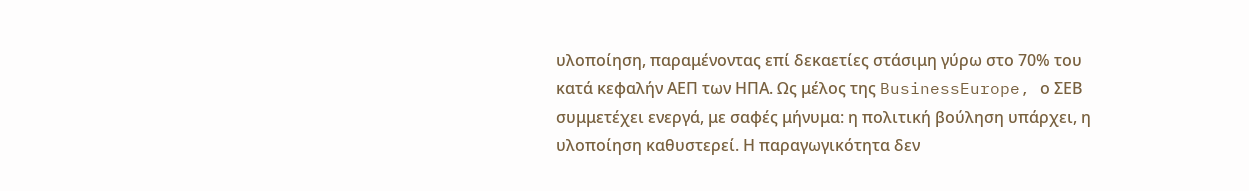υλοποίηση, παραμένοντας επί δεκαετίες στάσιμη γύρω στο 70% του κατά κεφαλήν ΑΕΠ των ΗΠΑ. Ως μέλος της BusinessEurope, ο ΣΕΒ συμμετέχει ενεργά, με σαφές μήνυμα: η πολιτική βούληση υπάρχει, η υλοποίηση καθυστερεί. Η παραγωγικότητα δεν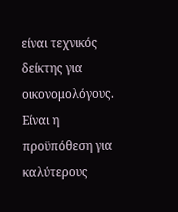είναι τεχνικός δείκτης για οικονομολόγους. Είναι η προϋπόθεση για καλύτερους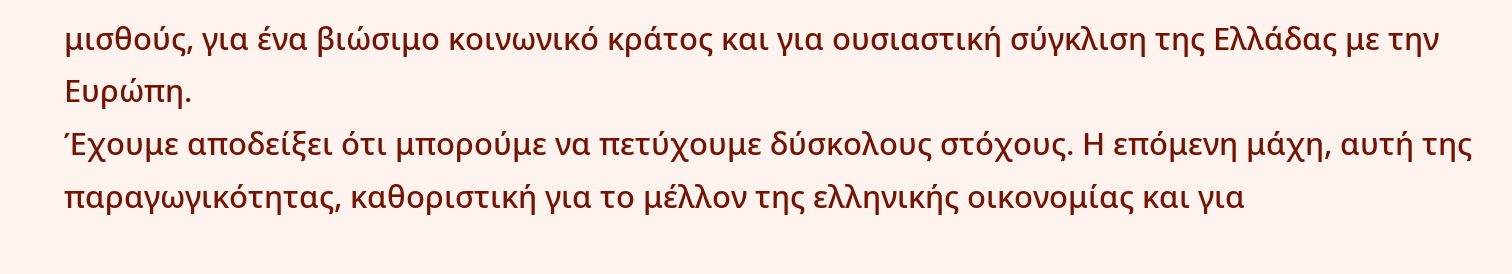μισθούς, για ένα βιώσιμο κοινωνικό κράτος και για ουσιαστική σύγκλιση της Ελλάδας με την Ευρώπη.
Έχουμε αποδείξει ότι μπορούμε να πετύχουμε δύσκολους στόχους. Η επόμενη μάχη, αυτή της παραγωγικότητας, καθοριστική για το μέλλον της ελληνικής οικονομίας και για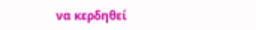να κερδηθεί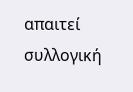απαιτεί συλλογική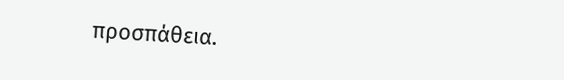προσπάθεια.